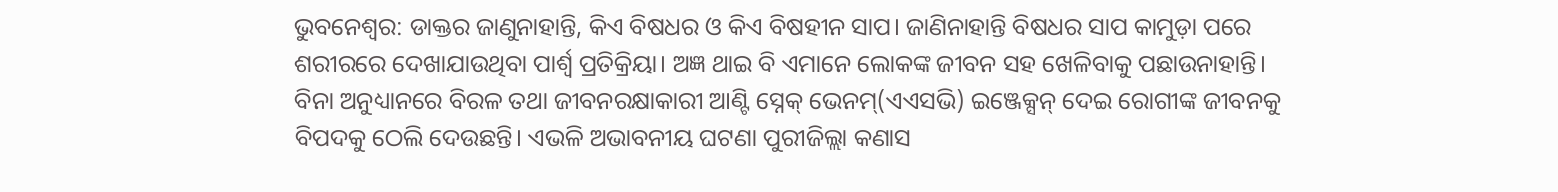ଭୁବନେଶ୍ବର: ଡାକ୍ତର ଜାଣୁନାହାନ୍ତି, କିଏ ବିଷଧର ଓ କିଏ ବିଷହୀନ ସାପ। ଜାଣିନାହାନ୍ତି ବିଷଧର ସାପ କାମୁଡ଼ା ପରେ ଶରୀରରେ ଦେଖାଯାଉଥିବା ପାର୍ଶ୍ବ ପ୍ରତିକ୍ରିୟା। ଅଜ୍ଞ ଥାଇ ବି ଏମାନେ ଲୋକଙ୍କ ଜୀବନ ସହ ଖେଳିବାକୁ ପଛାଉନାହାନ୍ତି। ବିନା ଅନୁଧ୍ୟାନରେ ବିରଳ ତଥା ଜୀବନରକ୍ଷାକାରୀ ଆଣ୍ଟି ସ୍ନେକ୍ ଭେନମ୍(ଏଏସଭି) ଇଞ୍ଜେକ୍ସନ୍ ଦେଇ ରୋଗୀଙ୍କ ଜୀବନକୁ ବିପଦକୁ ଠେଲି ଦେଉଛନ୍ତି। ଏଭଳି ଅଭାବନୀୟ ଘଟଣା ପୁରୀଜିଲ୍ଲା କଣାସ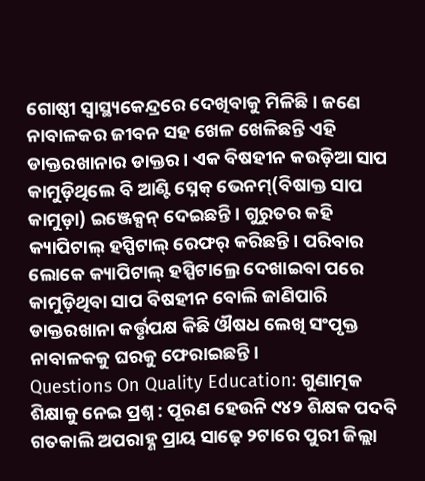ଗୋଷ୍ଠୀ ସ୍ବାସ୍ଥ୍ୟକେନ୍ଦ୍ରରେ ଦେଖିବାକୁ ମିଳିଛି। ଜଣେ ନାବାଳକର ଜୀବନ ସହ ଖେଳ ଖେଳିଛନ୍ତି ଏହି ଡାକ୍ତରଖାନାର ଡାକ୍ତର। ଏକ ବିଷହୀନ କଉଡ଼ିଆ ସାପ କାମୁଡ଼ିଥିଲେ ବି ଆଣ୍ଟି ସ୍ନେକ୍ ଭେନମ୍(ବିଷାକ୍ତ ସାପ କାମୁଡ଼ା) ଇଞ୍ଜେକ୍ସନ୍ ଦେଇଛନ୍ତି। ଗୁରୁତର କହି କ୍ୟାପିଟାଲ୍ ହସ୍ପିଟାଲ୍ ରେଫର୍ କରିଛନ୍ତି। ପରିବାର ଲୋକେ କ୍ୟାପିଟାଲ୍ ହସ୍ପିଟାଲ୍ରେ ଦେଖାଇବା ପରେ କାମୁଡ଼ିଥିବା ସାପ ବିଷହୀନ ବୋଲି ଜାଣିପାରି ଡାକ୍ତରଖାନା କର୍ତ୍ତୃପକ୍ଷ କିଛି ଔଷଧ ଲେଖି ସଂପୃକ୍ତ ନାବାଳକକୁ ଘରକୁ ଫେରାଇଛନ୍ତି।
Questions On Quality Education: ଗୁଣାତ୍ମକ ଶିକ୍ଷାକୁ ନେଇ ପ୍ରଶ୍ନ : ପୂରଣ ହେଉନି ୯୪୨ ଶିକ୍ଷକ ପଦବି
ଗତକାଲି ଅପରାହ୍ଣ ପ୍ରାୟ ସାଢ଼େ ୨ଟାରେ ପୁରୀ ଜିଲ୍ଲା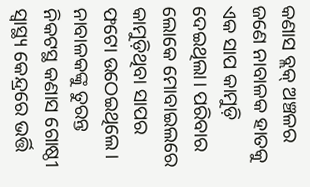କଣାସ ବ୍ଲକ୍ ଅଞ୍ଚଳର ଜଣେ ନାବାଳକ ହାତକୁ ଏକ ସାପ କାମୁଡ଼ି ଦେଇଥିଲା। ପରିବାର ଲୋକେ ମୋବାଇଲରେ କାମୁଡ଼ିଥିବା ସାପର ଫଟୋ ଉଠେଇଥିଲେ। ନାବାଳକଙ୍କୁ ତୁରନ୍ତ ନିକଟସ୍ଥ କଣାସ ଗୋଷ୍ଠୀ ସ୍ୱାସ୍ଥ୍ୟ କେନ୍ଦ୍ରରେ ଭର୍ତ୍ତି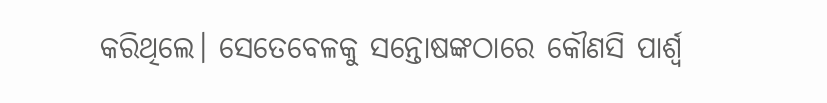କରିଥିଲେ। ସେତେବେଳକୁ ସନ୍ତୋଷଙ୍କଠାରେ କୌଣସି ପାର୍ଶ୍ବ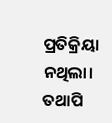ପ୍ରତିକ୍ରିୟା ନଥିଲା। ତଥାପି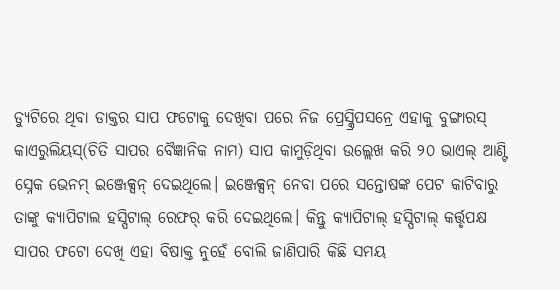ଡ୍ୟୁଟିରେ ଥିବା ଡାକ୍ତର ସାପ ଫଟୋକୁ ଦେଖିବା ପରେ ନିଜ ପ୍ରେସ୍କ୍ରିପସନ୍ରେ ଏହାକୁ ବୁଙ୍ଗାରସ୍ କାଏରୁଲିୟସ୍(ଚିତି ସାପର ବୈଜ୍ଞାନିକ ନାମ) ସାପ କାମୁଡ଼ିଥିବା ଉଲ୍ଲେଖ କରି ୨୦ ଭାଏଲ୍ ଆଣ୍ଟି ସ୍ନେକ ଭେନମ୍ ଇଞ୍ଜେକ୍ସନ୍ ଦେଇଥିଲେ। ଇଞ୍ଜେକ୍ସନ୍ ନେବା ପରେ ସନ୍ତୋଷଙ୍କ ପେଟ କାଟିବାରୁ ତାଙ୍କୁ କ୍ୟାପିଟାଲ ହସ୍ପିଟାଲ୍ ରେଫର୍ କରି ଦେଇଥିଲେ। କିନ୍ତୁ କ୍ୟାପିଟାଲ୍ ହସ୍ପିଟାଲ୍ କର୍ତ୍ତୃପକ୍ଷ ସାପର ଫଟୋ ଦେଖି ଏହା ବିଷାକ୍ତ ନୁହେଁ ବୋଲି ଜାଣିପାରି କିଛି ସମୟ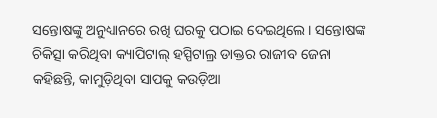ସନ୍ତୋଷଙ୍କୁ ଅନୁଧ୍ୟାନରେ ରଖି ଘରକୁ ପଠାଇ ଦେଇଥିଲେ। ସନ୍ତୋଷଙ୍କ ଚିକିତ୍ସା କରିଥିବା କ୍ୟାପିଟାଲ୍ ହସ୍ପିଟାଲ୍ର ଡାକ୍ତର ରାଜୀବ ଜେନା କହିଛନ୍ତି, କାମୁଡ଼ିଥିବା ସାପକୁ କଉଡ଼ିଆ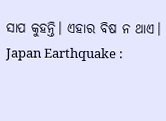ସାପ କୁହନ୍ତି। ଏହାର ବିଷ ନ ଥାଏ।
Japan Earthquake :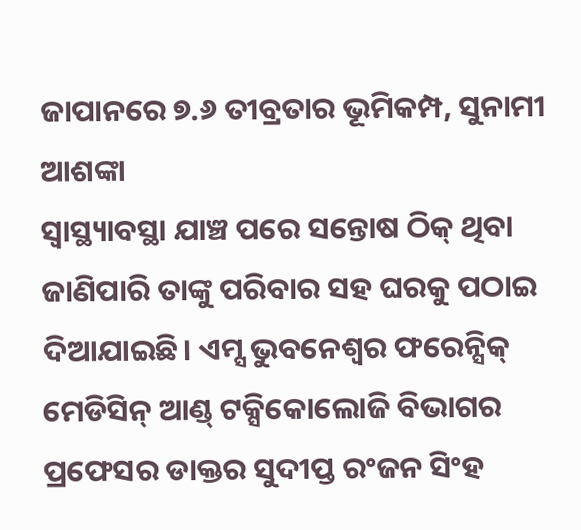ଜାପାନରେ ୭.୬ ତୀବ୍ରତାର ଭୂମିକମ୍ପ, ସୁନାମୀ ଆଶଙ୍କା
ସ୍ବାସ୍ଥ୍ୟାବସ୍ଥା ଯାଞ୍ଚ ପରେ ସନ୍ତୋଷ ଠିକ୍ ଥିବା ଜାଣିପାରି ତାଙ୍କୁ ପରିବାର ସହ ଘରକୁ ପଠାଇ ଦିଆଯାଇଛି। ଏମ୍ସ ଭୁବନେଶ୍ବର ଫରେନ୍ସିକ୍ ମେଡିସିନ୍ ଆଣ୍ଡ୍ ଟକ୍ସିକୋଲୋଜି ବିଭାଗର ପ୍ରଫେସର ଡାକ୍ତର ସୁଦୀପ୍ତ ରଂଜନ ସିଂହ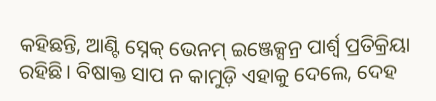କହିଛନ୍ତି, ଆଣ୍ଟି ସ୍ନେକ୍ ଭେନମ୍ ଇଞ୍ଜେକ୍ସନ୍ର ପାର୍ଶ୍ବ ପ୍ରତିକ୍ରିୟା ରହିଛି। ବିଷାକ୍ତ ସାପ ନ କାମୁଡ଼ି ଏହାକୁ ଦେଲେ, ଦେହ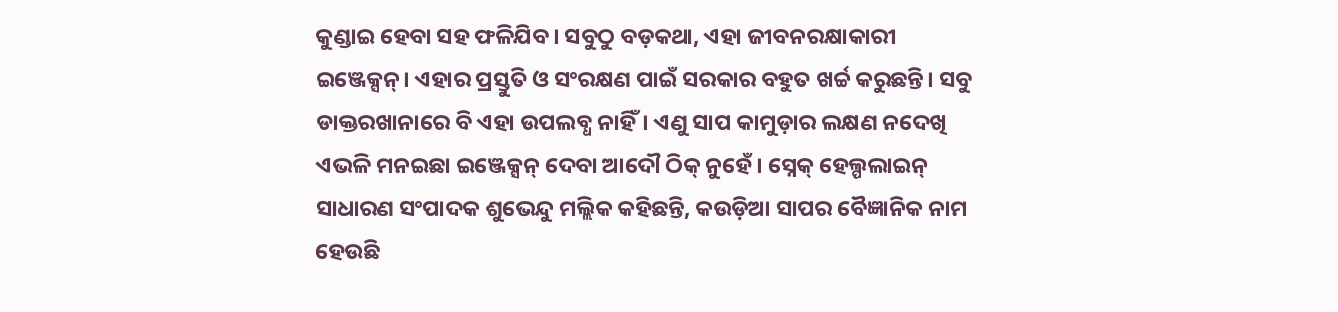କୁଣ୍ଡାଇ ହେବା ସହ ଫଳିଯିବ। ସବୁଠୁ ବଡ଼କଥା, ଏହା ଜୀବନରକ୍ଷାକାରୀ ଇଞ୍ଜେକ୍ସନ୍। ଏହାର ପ୍ରସ୍ତୁତି ଓ ସଂରକ୍ଷଣ ପାଇଁ ସରକାର ବହୁତ ଖର୍ଚ୍ଚ କରୁଛନ୍ତି। ସବୁ ଡାକ୍ତରଖାନାରେ ବି ଏହା ଉପଲବ୍ଧ ନାହିଁ। ଏଣୁ ସାପ କାମୁଡ଼ାର ଲକ୍ଷଣ ନଦେଖି ଏଭଳି ମନଇଛା ଇଞ୍ଜେକ୍ସନ୍ ଦେବା ଆଦୌ ଠିକ୍ ନୁହେଁ। ସ୍ନେକ୍ ହେଲ୍ପଲାଇନ୍ ସାଧାରଣ ସଂପାଦକ ଶୁଭେନ୍ଦୁ ମଲ୍ଲିକ କହିଛନ୍ତି, କଉଡ଼ିଆ ସାପର ବୈଜ୍ଞାନିକ ନାମ ହେଉଛି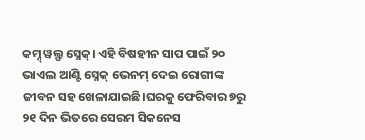କମ୍ନ୍ ୱଲ୍ଫ ସ୍ନେକ୍। ଏହି ବିଷହୀନ ସାପ ପାଇଁ ୨୦ ଭାଏଲ ଆଣ୍ଟି ସ୍ନେକ୍ ଭେନମ୍ ଦେଇ ରୋଗୀଙ୍କ ଜୀବନ ସହ ଖେଳାଯାଇଛି।ଘରକୁ ଫେରିବାର ୭ରୁ ୨୧ ଦିନ ଭିତରେ ସେରମ ସିକନେସ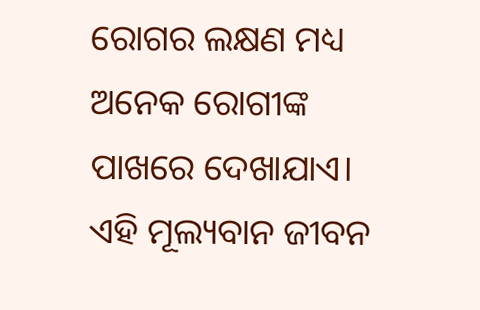ରୋଗର ଲକ୍ଷଣ ମଧ୍ୟ ଅନେକ ରୋଗୀଙ୍କ ପାଖରେ ଦେଖାଯାଏ। ଏହି ମୂଲ୍ୟବାନ ଜୀବନ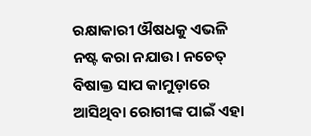ରକ୍ଷାକାରୀ ଔଷଧକୁ ଏଭଳି ନଷ୍ଟ କରା ନଯାଉ। ନଚେତ୍ ବିଷାକ୍ତ ସାପ କାମୁଡ଼ାରେ ଆସିଥିବା ରୋଗୀଙ୍କ ପାଇଁ ଏହା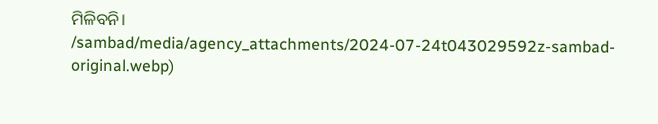ମିଳିବନି।
/sambad/media/agency_attachments/2024-07-24t043029592z-sambad-original.webp)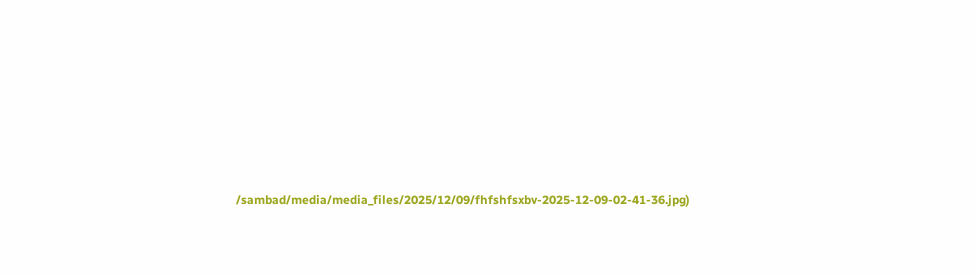/sambad/media/media_files/2025/12/09/fhfshfsxbv-2025-12-09-02-41-36.jpg)